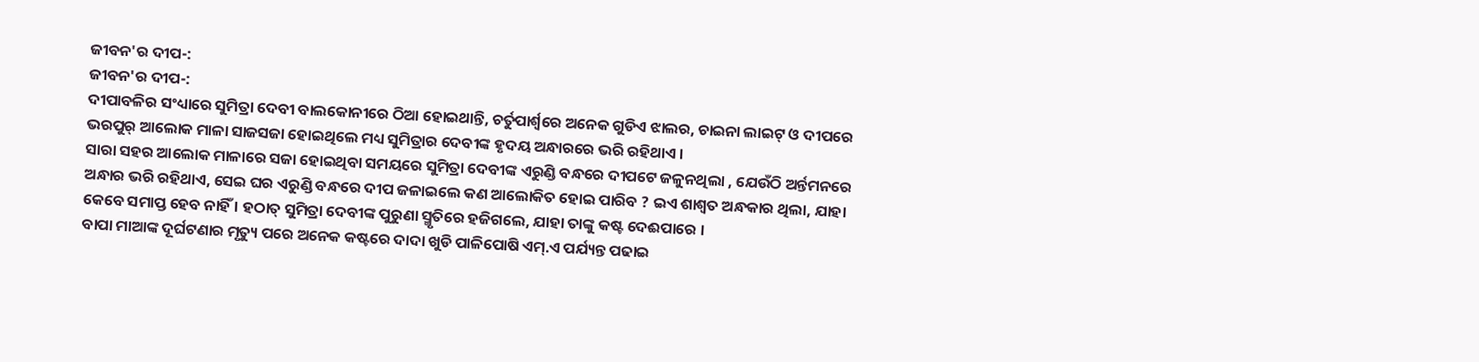ଜୀବନ'ର ଦୀପ-:
ଜୀବନ'ର ଦୀପ-:
ଦୀପାବଳିର ସଂଧ୍ୟାରେ ସୁମିତ୍ରା ଦେବୀ ବାଲକୋନୀରେ ଠିଆ ହୋଇଥାନ୍ତି, ଚର୍ତୁପାର୍ଶ୍ବରେ ଅନେକ ଗୁଡିଏ ଝାଲର, ଚାଇନା ଲାଇଟ୍ ଓ ଦୀପରେ ଭରପୁର୍ ଆଲୋକ ମାଳା ସାଜସଜା ହୋଇଥିଲେ ମଧ୍ୟ ସୁମିତ୍ରାର ଦେବୀଙ୍କ ହୃଦୟ ଅନ୍ଧାରରେ ଭରି ରହିଥାଏ ।
ସାରା ସହର ଆଲୋକ ମାଳାରେ ସଜା ହୋଇଥିବା ସମୟରେ ସୁମିତ୍ରା ଦେବୀଙ୍କ ଏରୁଣ୍ଡି ବନ୍ଧରେ ଦୀପଟେ ଜଳୁନଥିଲା , ଯେଉଁଠି ଅର୍ନ୍ତମନରେ ଅନ୍ଧାର ଭରି ରହିଥାଏ, ସେଇ ଘର ଏରୁଣ୍ଡି ବନ୍ଧରେ ଦୀପ ଜଳାଇଲେ କଣ ଆଲୋକିତ ହୋଇ ପାରିବ ? ଇଏ ଶାଶ୍ବତ ଅନ୍ଧକାର ଥିଲା, ଯାହା କେବେ ସମାପ୍ତ ହେବ ନାହିଁ । ହଠାତ୍ ସୁମିତ୍ରା ଦେବୀଙ୍କ ପୁରୁଣା ସ୍ମୃତିରେ ହଜିଗଲେ, ଯାହା ତାଙ୍କୁ କଷ୍ଟ ଦେଈପାରେ ।
ବାପା ମାଆଙ୍କ ଦୂର୍ଘଟଣାର ମୃତ୍ୟୁ ପରେ ଅନେକ କଷ୍ଟରେ ଦାଦା ଖୁଡି ପାଳିପୋଷି ଏମ୍.ଏ ପର୍ଯ୍ୟନ୍ତ ପଢାଇ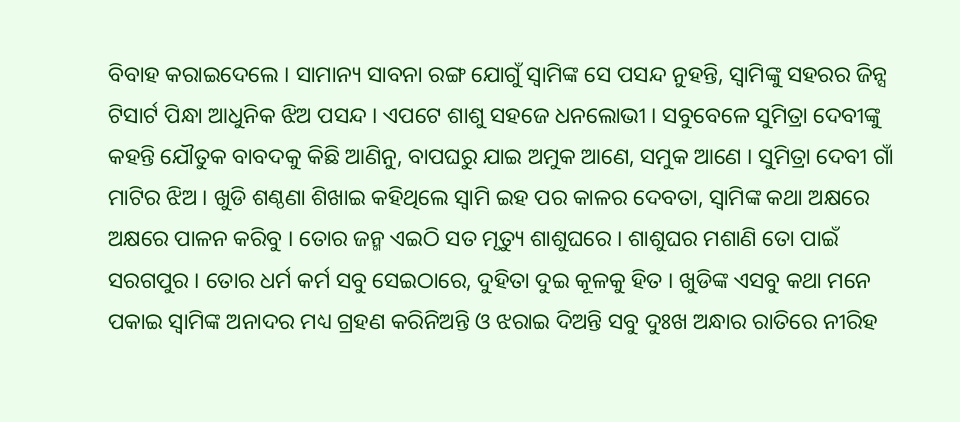ବିବାହ କରାଇଦେଲେ । ସାମାନ୍ୟ ସାବନା ରଙ୍ଗ ଯୋଗୁଁ ସ୍ବାମିଙ୍କ ସେ ପସନ୍ଦ ନୁହନ୍ତି, ସ୍ବାମିଙ୍କୁ ସହରର ଜିନ୍ସ ଟିସାର୍ଟ ପିନ୍ଧା ଆଧୁନିକ ଝିଅ ପସନ୍ଦ । ଏପଟେ ଶାଶୁ ସହଜେ ଧନଲୋଭୀ । ସବୁବେଳେ ସୁମିତ୍ରା ଦେବୀଙ୍କୁ କହନ୍ତି ଯୌତୁକ ବାବଦକୁ କିଛି ଆଣିନୁ, ବାପଘରୁ ଯାଇ ଅମୁକ ଆଣେ, ସମୁକ ଆଣେ । ସୁମିତ୍ରା ଦେବୀ ଗାଁ ମାଟିର ଝିଅ । ଖୁଡି ଶଣ୍ଠଣା ଶିଖାଇ କହିଥିଲେ ସ୍ବାମି ଇହ ପର କାଳର ଦେବତା, ସ୍ବାମିଙ୍କ କଥା ଅକ୍ଷରେ ଅକ୍ଷରେ ପାଳନ କରିବୁ । ତୋର ଜନ୍ମ ଏଇଠି ସତ ମୃତ୍ୟୁ ଶାଶୁଘରେ । ଶାଶୁଘର ମଶାଣି ତୋ ପାଇଁ ସରଗପୁର । ତୋର ଧର୍ମ କର୍ମ ସବୁ ସେଇଠାରେ, ଦୁହିତା ଦୁଇ କୂଳକୁ ହିତ । ଖୁଡିଙ୍କ ଏସବୁ କଥା ମନେ ପକାଇ ସ୍ବାମିଙ୍କ ଅନାଦର ମଧ୍ୟ ଗ୍ରହଣ କରିନିଅନ୍ତି ଓ ଝରାଇ ଦିଅନ୍ତି ସବୁ ଦୁଃଖ ଅନ୍ଧାର ରାତିରେ ନୀରିହ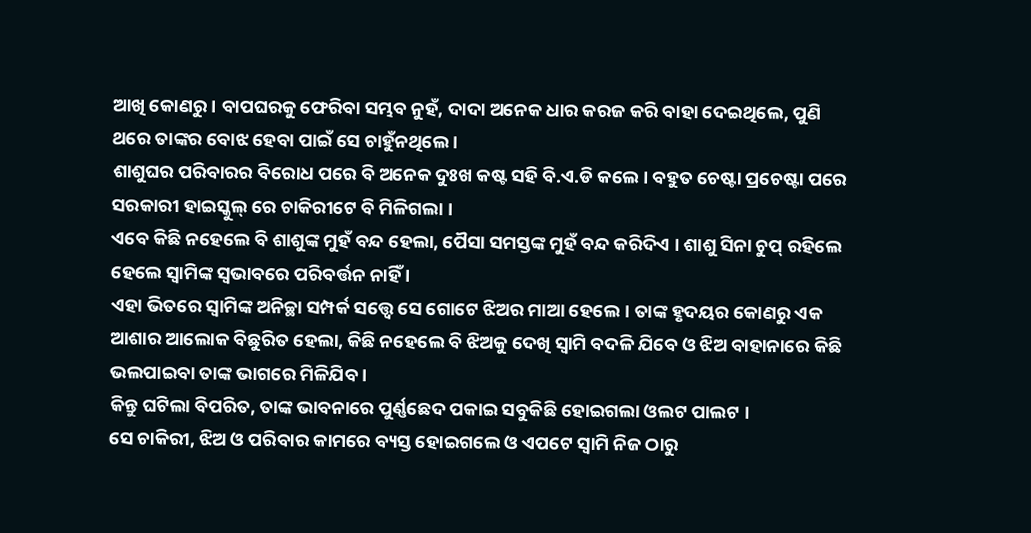ଆଖି କୋଣରୁ । ବାପଘରକୁ ଫେରିବା ସମ୍ଭବ ନୁହଁ, ଦାଦା ଅନେକ ଧାର କରଜ କରି ବାହା ଦେଇଥିଲେ, ପୁଣି ଥରେ ତାଙ୍କର ବୋଝ ହେବା ପାଇଁ ସେ ଚାହୁଁନଥିଲେ ।
ଶାଶୁଘର ପରିବାରର ବିରୋଧ ପରେ ବି ଅନେକ ଦୁଃଖ କଷ୍ଟ ସହି ବି.ଏ.ଡି କଲେ । ବହୁତ ଚେଷ୍ଟା ପ୍ରଚେଷ୍ଟା ପରେ ସରକାରୀ ହାଇସ୍କୁଲ୍ ରେ ଚାକିରୀଟେ ବି ମିଳିଗଲା ।
ଏବେ କିଛି ନହେଲେ ବି ଶାଶୁଙ୍କ ମୁହଁ ବନ୍ଦ ହେଲା, ପୈସା ସମସ୍ତଙ୍କ ମୁହଁ ବନ୍ଦ କରିଦିଏ । ଶାଶୁ ସିନା ଚୁପ୍ ରହିଲେ ହେଲେ ସ୍ବାମିଙ୍କ ସ୍ବଭାବରେ ପରିବର୍ତ୍ତନ ନାହିଁ ।
ଏହା ଭିତରେ ସ୍ବାମିଙ୍କ ଅନିଚ୍ଛା ସମ୍ପର୍କ ସତ୍ତ୍ବେ ସେ ଗୋଟେ ଝିଅର ମାଆ ହେଲେ। ତାଙ୍କ ହୃଦୟର କୋଣରୁ ଏକ ଆଶାର ଆଲୋକ ବିଛୁରିତ ହେଲା, କିଛି ନହେଲେ ବି ଝିଅକୁ ଦେଖି ସ୍ବାମି ବଦଳି ଯିବେ ଓ ଝିଅ ବାହାନାରେ କିଛି ଭଲପାଇବା ତାଙ୍କ ଭାଗରେ ମିଳିଯିବ ।
କିନ୍ତୁ ଘଟିଲା ବିପରିତ, ତାଙ୍କ ଭାବନାରେ ପୁର୍ଣ୍ଣଛେଦ ପକାଇ ସବୁକିଛି ହୋଇଗଲା ଓଲଟ ପାଲଟ ।
ସେ ଚାକିରୀ, ଝିଅ ଓ ପରିବାର କାମରେ ବ୍ୟସ୍ତ ହୋଇଗଲେ ଓ ଏପଟେ ସ୍ବାମି ନିଜ ଠାରୁ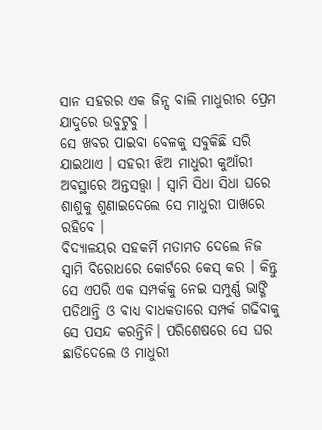ସାନ ସହରର ଏକ ଜିନ୍ସ ବାଲି ମାଧୁରୀର ପ୍ରେମ ଯାଦୁରେ ଉବୁଟୁବୁ ।
ସେ ଖବର ପାଇବା ବେଳକୁ ସବୁକିଛି ସରି ଯାଇଥାଏ । ସହରୀ ଝିଅ ମାଧୁରୀ କୁଆଁରୀ ଅବସ୍ଥାରେ ଅନ୍ତସତ୍ତ୍ବା । ସ୍ବାମି ସିଧା ସିଧା ଘରେ ଶାଶୁକୁ ଶୁଣାଇଦେଲେ ସେ ମାଧୁରୀ ପାଖରେ ରହିବେ ।
ବିଦ୍ୟାଳୟର ସହକର୍ମି ମତାମତ ଦେଲେ ନିଜ ସ୍ବାମି ବିରୋଧରେ କୋର୍ଟରେ କେସ୍ କର । କିନ୍ତୁ ସେ ଏପରି ଏକ ସମ୍ପର୍କକୁ ନେଇ ସମ୍ପୁର୍ଣ୍ଣ ଭାଙ୍ଗି ପଡିଥାନ୍ତି ଓ ବାଧ୍ୟ ବାଧକତାରେ ସମ୍ପର୍କ ଗଢିବାକୁ ସେ ପସନ୍ଦ କରନ୍ତିନି। ପରିଶେଷରେ ସେ ଘର ଛାଡିଦେଲେ ଓ ମାଧୁରୀ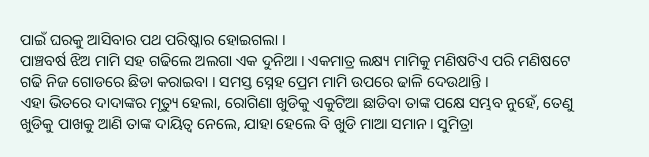ପାଇଁ ଘରକୁ ଆସିବାର ପଥ ପରିଷ୍କାର ହୋଇଗଲା ।
ପାଞ୍ଚବର୍ଷ ଝିଅ ମାମି ସହ ଗଢିଲେ ଅଲଗା ଏକ ଦୁନିଆ । ଏକମାତ୍ର ଲକ୍ଷ୍ୟ ମାମିକୁ ମଣିଷଟିଏ ପରି ମଣିଷଟେ ଗଢି ନିଜ ଗୋଡରେ ଛିଡା କରାଇବା । ସମସ୍ତ ସ୍ନେହ ପ୍ରେମ ମାମି ଉପରେ ଢାଳି ଦେଉଥାନ୍ତି ।
ଏହା ଭିତରେ ଦାଦାଙ୍କର ମୃତ୍ୟୁ ହେଲା, ରୋଗିଣା ଖୁଡିକୁ ଏକୁଟିଆ ଛାଡିବା ତାଙ୍କ ପକ୍ଷେ ସମ୍ଭବ ନୁହେଁ, ତେଣୁ ଖୁଡିକୁ ପାଖକୁ ଆଣି ତାଙ୍କ ଦାୟିତ୍ବ ନେଲେ, ଯାହା ହେଲେ ବି ଖୁଡି ମାଆ ସମାନ। ସୁମିତ୍ରା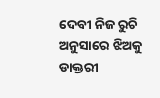ଦେବୀ ନିଜ ରୁଚି ଅନୁସାରେ ଝିଅକୁ ଡାକ୍ତରୀ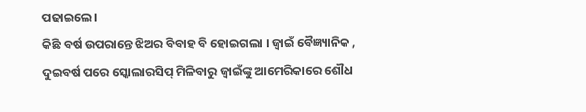ପଢାଇଲେ।
କିଛି ବର୍ଷ ଉପରାନ୍ତେ ଝିଅର ବିବାହ ବି ହୋଇଗଲା । ଜ୍ବାଇଁ ବୈଜ୍ଞ୍ୟାନିକ , ଦୁଇବର୍ଷ ପରେ ସ୍କୋଲାରସିପ୍ ମିଳିବାରୁ ଜ୍ବାଇଁଙ୍କୁ ଆମେରିକାରେ ଶୌଧ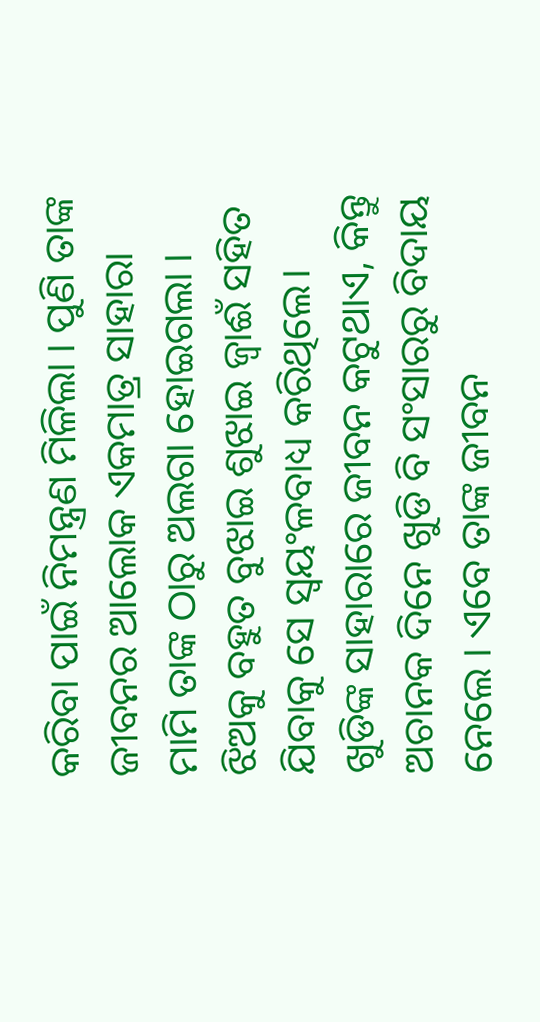କରିବା ପାଇଁ ନିମନ୍ତ୍ରଣ ମିଳିଲା । ପୁଣି ତାଙ୍କ ଜୀବନର ଆଲୋକ ଏକମାତ୍ର ସାହାରା ମାମି ତାଙ୍କ ଠାରୁ ଅଲଗା ହୋଇଗଲା । ଝିଅକୁ ବହୁତ ବୁଝାଇ ଶୁଝାଇ ଜ୍ବାଈଁ ସହିତ ଯିବାକୁ ସେ ସ୍ବୟଂଳବାଧ୍ୟ କରିଥିଲେ।
ଖୁଡିଙ୍କ ସାହାରାରେ ଜୀବନ କଟୁଥାଏ, କିନ୍ତୁ ଅଚାନକ ଦିନେ ଖୁଡି ବି ସଂସାରରୁ ବିଦାୟ ନେଲେ । ଏବେ ତାଙ୍କ ଜୀବନ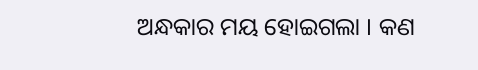ଅନ୍ଧକାର ମୟ ହୋଇଗଲା । କଣ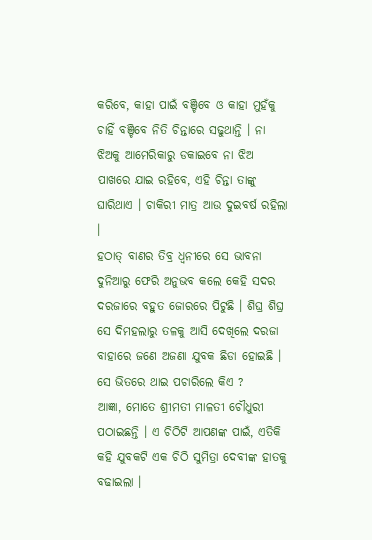କରିବେ, କାହା ପାଇଁ ବଞ୍ଚିବେ ଓ କାହା ମୁହଁକୁ ଚାହିଁ ବଞ୍ଚିବେ ନିତି ଚିନ୍ତାରେ ସଢୁଥାନ୍ତି । ନା ଝିଅକୁ ଆମେରିକାରୁ ଡକାଇବେ ନା ଝିଅ ପାଖରେ ଯାଇ ରହିବେ, ଏହି ଚିନ୍ତା ତାଙ୍କୁ ଘାରିଥାଏ । ଚାକିରୀ ମାତ୍ର ଆଉ ଦୁଇବର୍ଷ ରହିଲା ।
ହଠାତ୍ ବାଣର ତିବ୍ର ଧ୍ବନୀରେ ସେ ଭାବନା ଦୁନିଆରୁ ଫେରି ଅନୁଭବ କଲେ କେହି ସଦର ଦରଜାରେ ବହୁତ ଜୋରରେ ପିଟୁଛି । ଶିଘ୍ର ଶିଘ୍ର ସେ ଦିମହଲାରୁ ତଳକୁ ଆସି ଦେଖିଲେ ଦରଜା ବାହାରେ ଜଣେ ଅଜଣା ଯୁବକ ଛିଡା ହୋଇଛି । ସେ ଭିତରେ ଥାଇ ପଚାରିଲେ କିଏ ?
ଆଜ୍ଞା, ମୋତେ ଶ୍ରୀମତୀ ମାଳତୀ ଚୌଧୁରୀ ପଠାଇଛନ୍ତି । ଏ ଚିଠିଟି ଆପଣଙ୍କ ପାଇଁ, ଏତିକି କହି ଯୁବକଟି ଏକ ଚିଠି ସୁମିତ୍ରା ଦେବୀଙ୍କ ହାତକୁ ବଢାଇଲା ।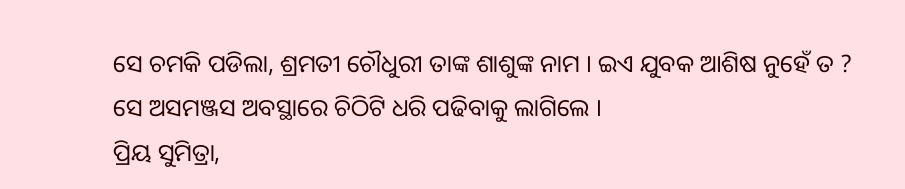ସେ ଚମକି ପଡିଲା, ଶ୍ରମତୀ ଚୌଧୁରୀ ତାଙ୍କ ଶାଶୁଙ୍କ ନାମ । ଇଏ ଯୁବକ ଆଶିଷ ନୁହେଁ ତ ? ସେ ଅସମଞ୍ଜସ ଅବସ୍ଥାରେ ଚିଠିଟି ଧରି ପଢିବାକୁ ଲାଗିଲେ ।
ପ୍ରିୟ ସୁମିତ୍ରା,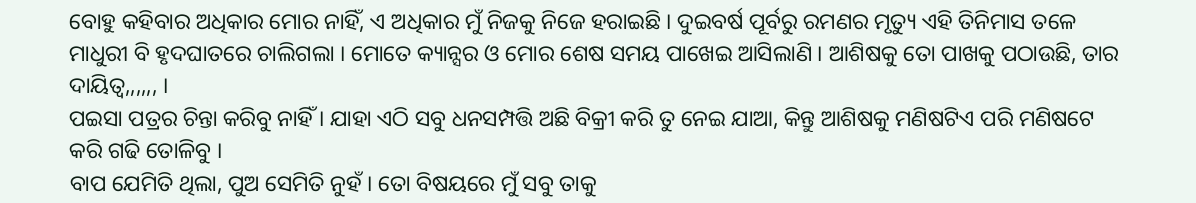ବୋହୁ କହିବାର ଅଧିକାର ମୋର ନାହିଁ, ଏ ଅଧିକାର ମୁଁ ନିଜକୁ ନିଜେ ହରାଇଛି । ଦୁଇବର୍ଷ ପୂର୍ବରୁ ରମଣର ମୃତ୍ୟୁ ଏହି ତିନିମାସ ତଳେ ମାଧୁରୀ ବି ହୃଦଘାତରେ ଚାଲିଗଲା । ମୋତେ କ୍ୟାନ୍ସର ଓ ମୋର ଶେଷ ସମୟ ପାଖେଇ ଆସିଲାଣି । ଆଶିଷକୁ ତୋ ପାଖକୁ ପଠାଉଛି, ତାର ଦାୟିତ୍ବ,,,,,, ।
ପଇସା ପତ୍ରର ଚିନ୍ତା କରିବୁ ନାହିଁ । ଯାହା ଏଠି ସବୁ ଧନସମ୍ପତ୍ତି ଅଛି ବିକ୍ରୀ କରି ତୁ ନେଇ ଯାଆ, କିନ୍ତୁ ଆଶିଷକୁ ମଣିଷଟିଏ ପରି ମଣିଷଟେ କରି ଗଢି ତୋଳିବୁ ।
ବାପ ଯେମିତି ଥିଲା, ପୁଅ ସେମିତି ନୁହଁ । ତୋ ବିଷୟରେ ମୁଁ ସବୁ ତାକୁ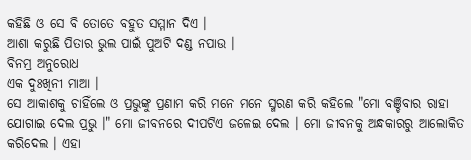କହିଛି ଓ ସେ ବି ତୋତେ ବହୁତ ସମ୍ମାନ ଦିଏ ।
ଆଶା କରୁଛି ପିତାର ଭୁଲ ପାଇଁ ପୁଅଟି ଦଣ୍ଡ ନପାଉ ।
ବିନମ୍ର ଅନୁରୋଧ
ଏକ ଦୁଃଖିନୀ ମାଆ ।
ସେ ଆକାଶକୁ ଚାହିଁଲେ ଓ ପ୍ରଭୁଙ୍କୁ ପ୍ରଣାମ କରି ମନେ ମନେ ସ୍ମରଣ କରି କହିଲେ "ମୋ ବଞ୍ଚିବାର ରାହା ଯୋଗାଇ ଦେଲ ପ୍ରଭୁ ।" ମୋ ଜୀବନରେ ଦୀପଟିଏ ଜଳେଇ ଦେଲ । ମୋ ଜୀବନକୁ ଅନ୍ଧକାରରୁ ଆଲୋକିତ କରିଦେଲ । ଏହା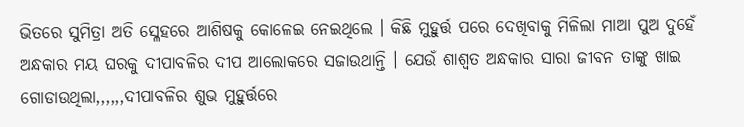ଭିତରେ ସୁମିତ୍ରା ଅତି ସ୍ଳେହରେ ଆଶିଷକୁ କୋଳେଇ ନେଇଥିଲେ । କିଛି ମୁହୁର୍ତ୍ତ ପରେ ଦେଖିବାକୁ ମିଳିଲା ମାଆ ପୁଅ ଦୁହେଁ ଅନ୍ଧକାର ମୟ ଘରକୁ ଦୀପାବଳିର ଦୀପ ଆଲୋକରେ ସଜାଉଥାନ୍ତି । ଯେଉଁ ଶାଶ୍ବତ ଅନ୍ଧକାର ସାରା ଜୀବନ ତାଙ୍କୁ ଖାଇ ଗୋଡାଉଥିଲା,,,,,,ଦୀପାବଳିର ଶୁଭ ମୁହୁର୍ତ୍ତରେ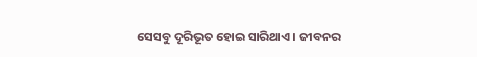ସେସବୁ ଦୂରିଭୂତ ହୋଇ ସାରିଥାଏ । ଜୀବନର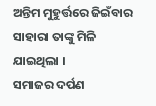ଅନ୍ତିମ ମୁହୁର୍ତ୍ତରେ ଜିଇଁବାର ସାହାରା ତାଙ୍କୁ ମିଳି ଯାଇଥିଲା ।
ସମାଜର ଦର୍ପଣ